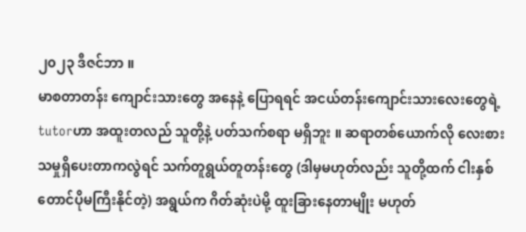၂၀၂၃ ဒီဇင်ဘာ ။
မာစတာတန်း ကျောင်းသားတွေ အနေနဲ့ ပြောရရင် အငယ်တန်းကျောင်းသားလေးတွေရဲ့ tutorဟာ အထူးတလည် သူတို့နဲ့ ပတ်သက်စရာ မရှိဘူး ။ ဆရာတစ်ယောက်လို လေးစားသမှုရှိပေးတာကလွဲရင် သက်တူရွယ်တူတန်းတွေ (ဒါမှမဟုတ်လည်း သူတို့ထက် ငါးနှစ်တောင်ပိုမကြီးနိုင်တဲ့) အရွယ်က ဂိတ်ဆုံးပဲမို့ ထူးခြားနေတာမျိုး မဟုတ်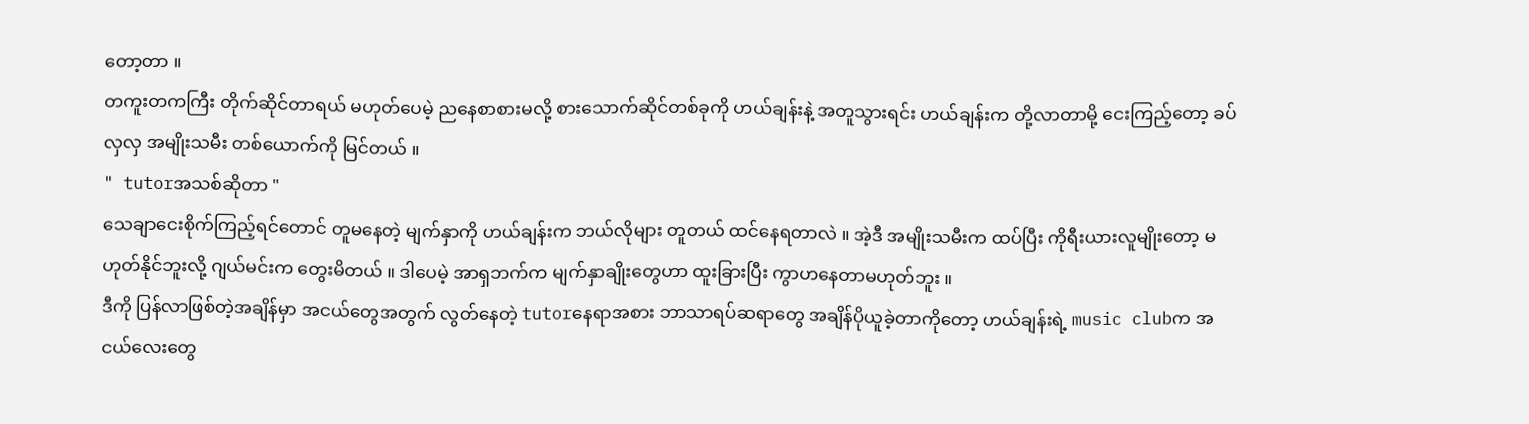တော့တာ ။
တကူးတကကြီး တိုက်ဆိုင်တာရယ် မဟုတ်ပေမဲ့ ညနေစာစားမလို့ စားသောက်ဆိုင်တစ်ခုကို ဟယ်ချန်းနဲ့ အတူသွားရင်း ဟယ်ချန်းက တို့လာတာမို့ ငေးကြည့်တော့ ခပ်လှလှ အမျိုးသမီး တစ်ယောက်ကို မြင်တယ် ။
" tutorအသစ်ဆိုတာ "
သေချာငေးစိုက်ကြည့်ရင်တောင် တူမနေတဲ့ မျက်နှာကို ဟယ်ချန်းက ဘယ်လိုများ တူတယ် ထင်နေရတာလဲ ။ အဲ့ဒီ အမျိုးသမီးက ထပ်ပြီး ကိုရီးယားလူမျိုးတော့ မဟုတ်နိုင်ဘူးလို့ ဂျယ်မင်းက တွေးမိတယ် ။ ဒါပေမဲ့ အာရှဘက်က မျက်နှာချိုးတွေဟာ ထူးခြားပြီး ကွာဟနေတာမဟုတ်ဘူး ။
ဒီကို ပြန်လာဖြစ်တဲ့အချိန်မှာ အငယ်တွေအတွက် လွတ်နေတဲ့ tutorနေရာအစား ဘာသာရပ်ဆရာတွေ အချိန်ပိုယူခဲ့တာကိုတော့ ဟယ်ချန်းရဲ့ music clubက အငယ်လေးတွေ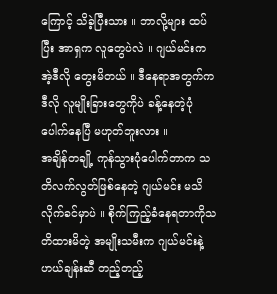ကြောင့် သိခဲ့ပြီးသား ။ ဘာလို့များ ထပ်ပြီး အာရှက လူတွေပဲလဲ ။ ဂျယ်မင်းက အဲ့ဒီလို တွေးမိတယ် ။ ဒီနေရာအတွက်က ဒီလို လူမျိုးခြားတွေကိုပဲ ခန့်နေတဲ့ပုံ ပေါက်နေပြီ မဟုတ်ဘူးလား ။
အချိန်တချို့ ကုန်သွားပုံပေါက်တာက သတိလက်လွတ်ဖြစ်နေတဲ့ ဂျယ်မင်း မသိလိုက်ခင်မှာပဲ ။ စိုက်ကြည့်ခံနေရတာကိုသတိထားမိတဲ့ အမျိုးသမီးက ဂျယ်မင်းနဲ့ ဟယ်ချန်းဆီ တည့်တည့်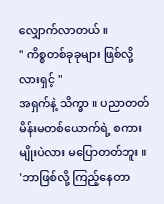လျှောက်လာတယ် ။
" ကိစ္စတစ်ခုခုများ ဖြစ်လို့လားရှင့် "
အရှက်နဲ့ သိက္ခာ ။ ပညာတတ် မိန်းမတစ်ယောက်ရဲ့ စကားမျိုးပဲလား မပြောတတ်ဘူး ။ 'ဘာဖြစ်လို့ ကြည့်နေတာ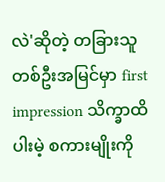လဲ'ဆိုတဲ့ တခြားသူတစ်ဦးအမြင်မှာ first impression သိက္ခာထိပါးမဲ့ စကားမျိုးကို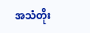အသံတိုး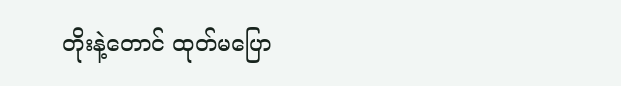တိုးနဲ့တောင် ထုတ်မပြော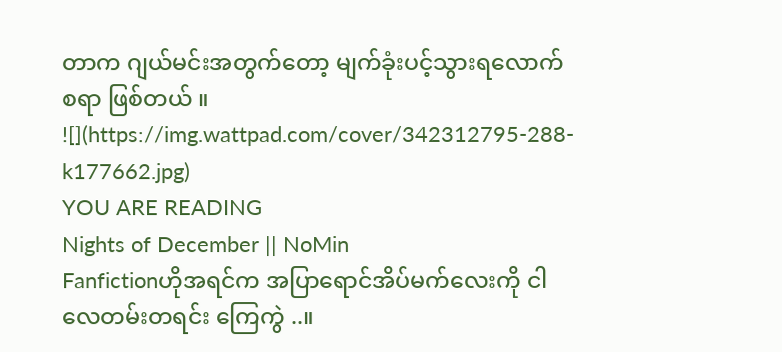တာက ဂျယ်မင်းအတွက်တော့ မျက်ခုံးပင့်သွားရလောက်စရာ ဖြစ်တယ် ။
![](https://img.wattpad.com/cover/342312795-288-k177662.jpg)
YOU ARE READING
Nights of December || NoMin
Fanfictionဟိုအရင်က အပြာရောင်အိပ်မက်လေးကို ငါလေတမ်းတရင်း ကြေကွဲ ..။